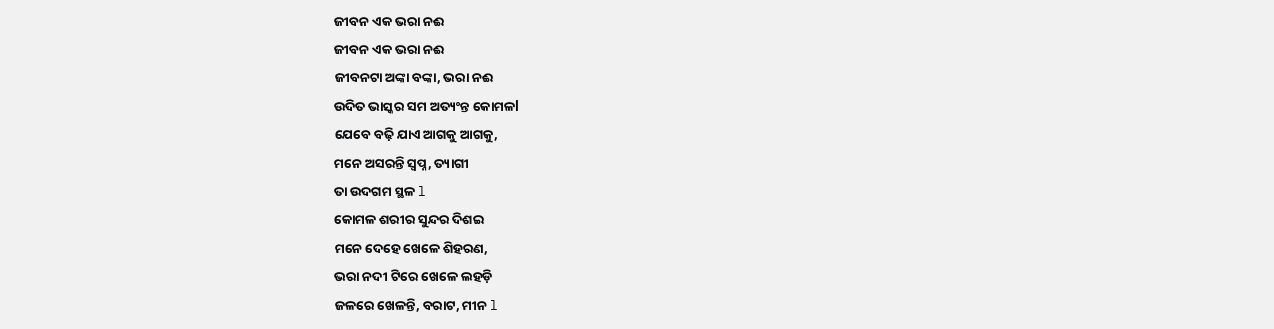ଜୀବନ ଏକ ଭରା ନଈ
ଜୀବନ ଏକ ଭରା ନଈ
ଜୀବନଟା ଅଙ୍କା ବଙ୍କା, ଭରା ନଈ
ଉଦିତ ଭାସ୍କର ସମ ଅତ୍ୟଂନ୍ତ କୋମଳl
ଯେବେ ବଢ଼ି ଯାଏ ଆଗକୁ ଆଗକୁ,
ମନେ ଅସରନ୍ତି ସ୍ବପ୍ନ, ତ୍ୟାଗୀ
ତା ଉଦଗମ ସ୍ଥଳ l
କୋମଳ ଶରୀର ସୁନ୍ଦର ଦିଶଇ
ମନେ ଦେହେ ଖେଳେ ଶିହରଣ,
ଭରା ନଦୀ ଟିରେ ଖେଳେ ଲହଡ଼ି
ଜଳରେ ଖେଳନ୍ତି, ବରାଟ, ମୀନ l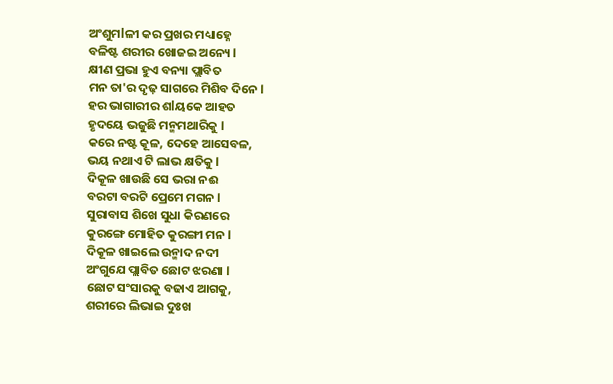ଅଂଶୁମlଳୀ କର ପ୍ରଖର ମଧ୍ୟାହ୍ନେ
ବଳିଷ୍ଟ ଶରୀର ଖୋଜଇ ଅନ୍ୟେ l
କ୍ଷୀଣ ପ୍ରଭା ହୁଏ ବନ୍ୟା ପ୍ଲାବିତ
ମନ ତା'ର ଦୃଢ଼ ସାଗରେ ମିଶିବ ଦିନେ l
ହର ଭାଗାରୀର ଶlୟକେ ଆହତ
ହୃଦୟେ ଭଜୁଛି ମନ୍ମମଥାରିକୁ l
କରେ ନଷ୍ଟ କୂଳ, ଦେହେ ଆସେବଳ,
ଭୟ ନଥାଏ ଟି ଲାଭ କ୍ଷତିକୁ l
ଦିକୂଳ ଖାଉଛି ସେ ଭରା ନଈ
ବରଟା ବରଟି ପ୍ରେମେ ମଗନ l
ସୁରାବାସ ଶିଖେ ସୁଧା କିରଣରେ
କୁରଙ୍ଗେ ମୋହିତ କୁରଙ୍ଗୀ ମନ l
ଦିକୂଳ ଖାଇଲେ ଉନ୍ମାଦ ନଦୀ
ଅଂଗୁଯେ ପ୍ଲାବିତ ଛୋଟ ଝରଣା l
ଛୋଟ ସଂସାରକୁ ବଢାଏ ଆଗକୁ,
ଶରୀରେ ଲିଭାଇ ଦୁଃଖ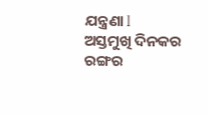ଯନ୍ତ୍ରଣା l
ଅସ୍ତମୁଖି ଦିନକର ରଙ୍ଗର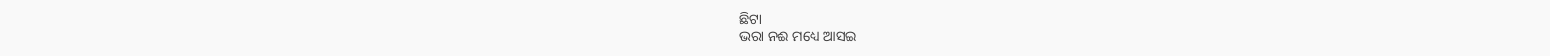ଛିଟା
ଭରା ନଈ ମଧ୍ୟେ ଆସଇ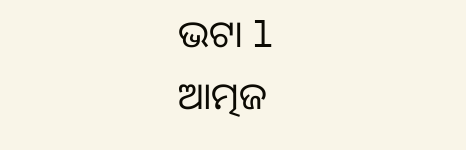ଭଟା l
ଆତ୍ମଜ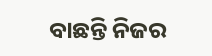ବାଛନ୍ତି ନିଜର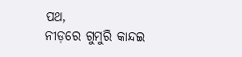ପଥ,
ନୀଡ଼ରେ ଗୁମୁରି କାନ୍ଦଇ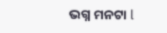ଭଗ୍ନ ମନଟା l